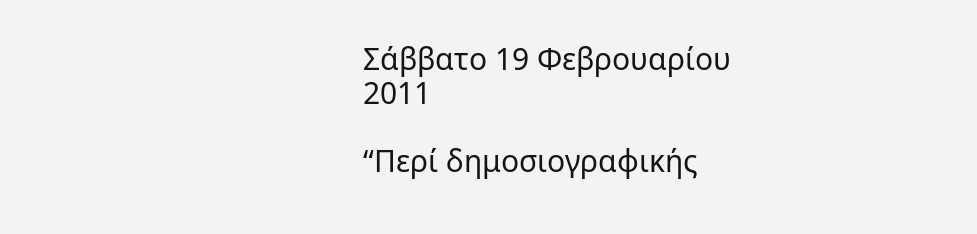Σάββατο 19 Φεβρουαρίου 2011

“Περί δημοσιογραφικής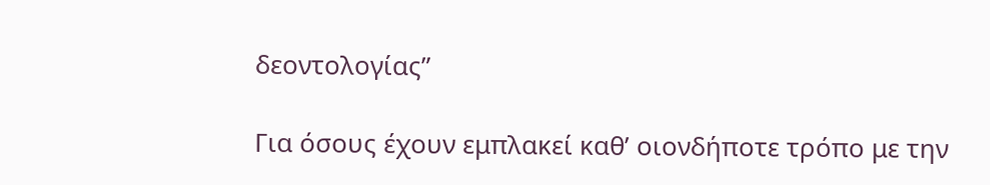δεοντολογίας”

Για όσους έχουν εμπλακεί καθ’ οιονδήποτε τρόπο με την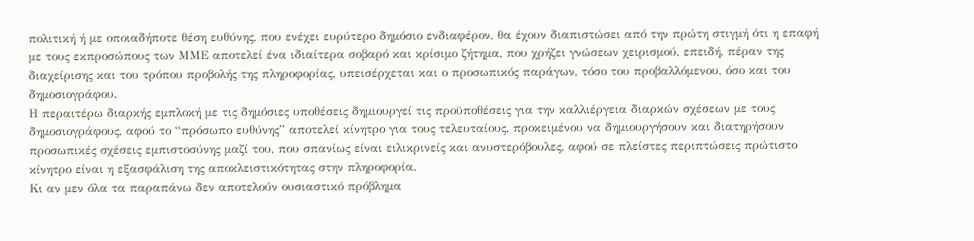πολιτική ή με οποιαδήποτε θέση ευθύνης, που ενέχει ευρύτερο δημόσιο ενδιαφέρον, θα έχουν διαπιστώσει από την πρώτη στιγμή ότι η επαφή με τους εκπροσώπους των ΜΜΕ αποτελεί ένα ιδιαίτερα σοβαρό και κρίσιμο ζήτημα, που χρήζει γνώσεων χειρισμού, επειδή, πέραν της διαχείρισης και του τρόπου προβολής της πληροφορίας, υπεισέρχεται και ο προσωπικός παράγων, τόσο του προβαλλόμενου, όσο και του δημοσιογράφου.
Η περαιτέρω διαρκής εμπλοκή με τις δημόσιες υποθέσεις δημιουργεί τις προϋποθέσεις για την καλλιέργεια διαρκών σχέσεων με τους δημοσιογράφους, αφού το “πρόσωπο ευθύνης” αποτελεί κίνητρο για τους τελευταίους, προκειμένου να δημιουργήσουν και διατηρήσουν προσωπικές σχέσεις εμπιστοσύνης μαζί του, που σπανίως είναι ειλικρινείς και ανυστερόβουλες, αφού σε πλείστες περιπτώσεις πρώτιστο κίνητρο είναι η εξασφάλιση της αποκλειστικότητας στην πληροφορία.
Κι αν μεν όλα τα παραπάνω δεν αποτελούν ουσιαστικό πρόβλημα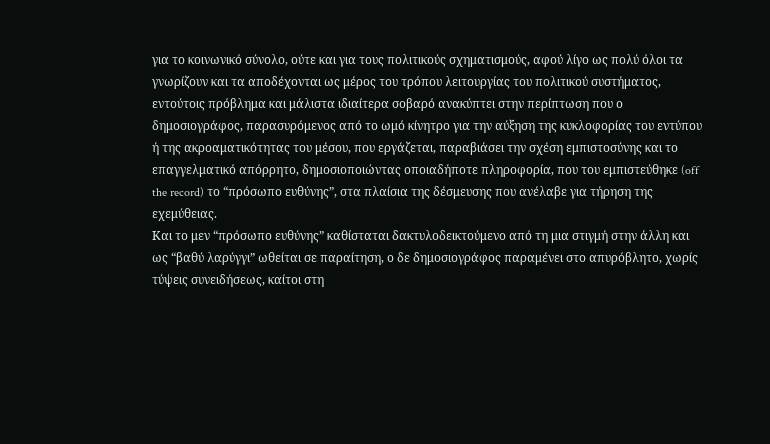για το κοινωνικό σύνολο, ούτε και για τους πολιτικούς σχηματισμούς, αφού λίγο ως πολύ όλοι τα γνωρίζουν και τα αποδέχονται ως μέρος του τρόπου λειτουργίας του πολιτικού συστήματος, εντούτοις πρόβλημα και μάλιστα ιδιαίτερα σοβαρό ανακύπτει στην περίπτωση που ο δημοσιογράφος, παρασυρόμενος από το ωμό κίνητρο για την αύξηση της κυκλοφορίας του εντύπου ή της ακροαματικότητας του μέσου, που εργάζεται, παραβιάσει την σχέση εμπιστοσύνης και το επαγγελματικό απόρρητο, δημοσιοποιώντας οποιαδήποτε πληροφορία, που του εμπιστεύθηκε (off the record) το “πρόσωπο ευθύνης”, στα πλαίσια της δέσμευσης που ανέλαβε για τήρηση της εχεμύθειας.
Και το μεν “πρόσωπο ευθύνης” καθίσταται δακτυλοδεικτούμενο από τη μια στιγμή στην άλλη και ως “βαθύ λαρύγγι” ωθείται σε παραίτηση, ο δε δημοσιογράφος παραμένει στο απυρόβλητο, χωρίς τύψεις συνειδήσεως, καίτοι στη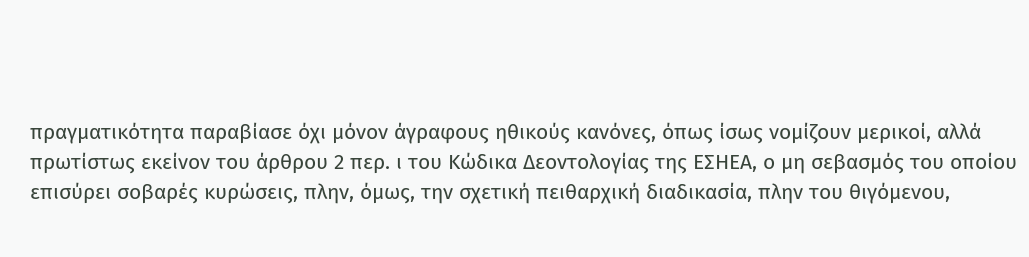πραγματικότητα παραβίασε όχι μόνον άγραφους ηθικούς κανόνες, όπως ίσως νομίζουν μερικοί, αλλά πρωτίστως εκείνον του άρθρου 2 περ. ι του Κώδικα Δεοντολογίας της ΕΣΗΕΑ, ο μη σεβασμός του οποίου επισύρει σοβαρές κυρώσεις, πλην, όμως, την σχετική πειθαρχική διαδικασία, πλην του θιγόμενου,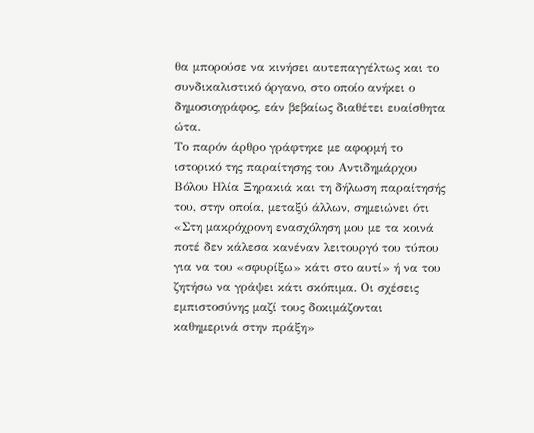θα μπορούσε να κινήσει αυτεπαγγέλτως και το συνδικαλιστικό όργανο, στο οποίο ανήκει ο δημοσιογράφος, εάν βεβαίως διαθέτει ευαίσθητα ώτα.
Το παρόν άρθρο γράφτηκε με αφορμή το ιστορικό της παραίτησης του Αντιδημάρχου Βόλου Ηλία Ξηρακιά και τη δήλωση παραίτησής του, στην οποία, μεταξύ άλλων, σημειώνει ότι «Στη μακρόχρονη ενασχόληση μου με τα κοινά ποτέ δεν κάλεσα κανέναν λειτουργό του τύπου για να του «σφυρίξω» κάτι στο αυτί» ή να του ζητήσω να γράψει κάτι σκόπιμα. Οι σχέσεις εμπιστοσύνης μαζί τους δοκιμάζονται καθημερινά στην πράξη»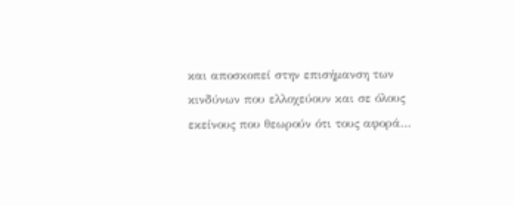και αποσκοπεί στην επισήμανση των κινδύνων που ελλοχεύουν και σε όλους εκείνους που θεωρούν ότι τους αφορά…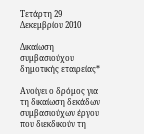Τετάρτη 29 Δεκεμβρίου 2010

Δικαίωση συμβασιούχου δημοτικής εταιρείας*

Ανοίγει ο δρόμος για τη δικαίωση δεκάδων συμβασιούχων έργου που διεκδικούν τη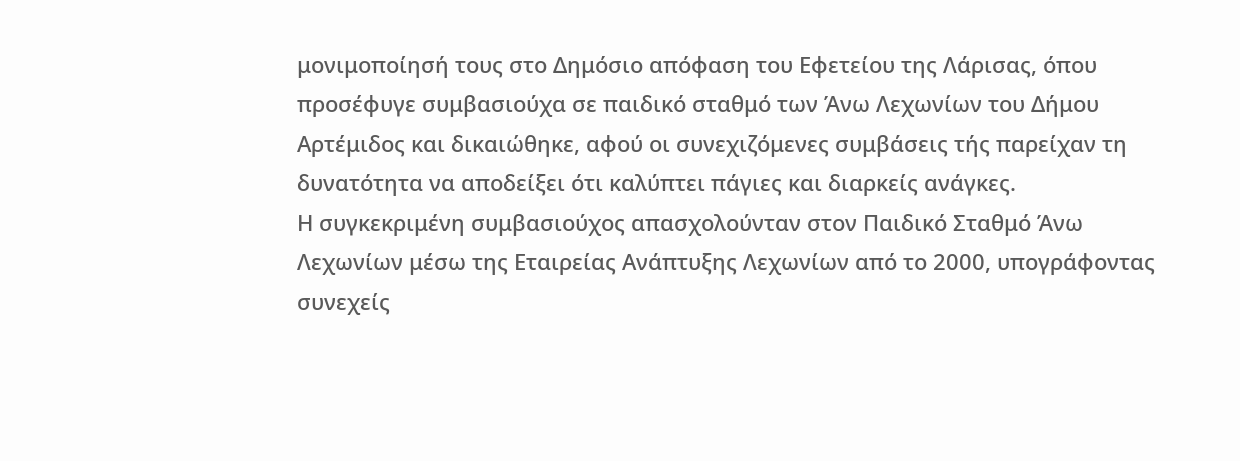μονιμοποίησή τους στο Δημόσιο απόφαση του Εφετείου της Λάρισας, όπου προσέφυγε συμβασιούχα σε παιδικό σταθμό των Άνω Λεχωνίων του Δήμου Αρτέμιδος και δικαιώθηκε, αφού οι συνεχιζόμενες συμβάσεις τής παρείχαν τη δυνατότητα να αποδείξει ότι καλύπτει πάγιες και διαρκείς ανάγκες.
Η συγκεκριμένη συμβασιούχος απασχολούνταν στον Παιδικό Σταθμό Άνω Λεχωνίων μέσω της Εταιρείας Ανάπτυξης Λεχωνίων από το 2000, υπογράφοντας συνεχείς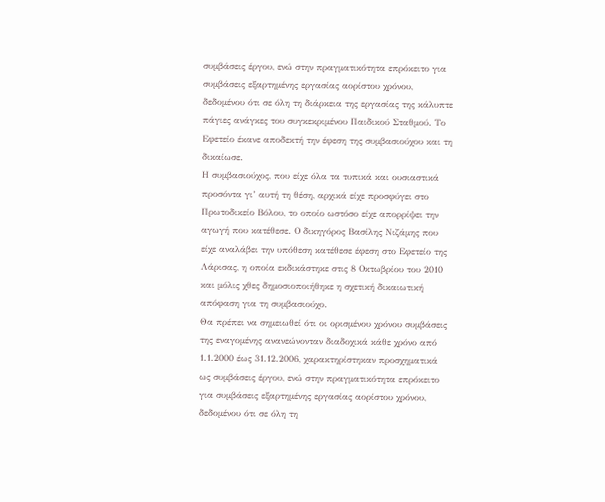συμβάσεις έργου, ενώ στην πραγματικότητα επρόκειτο για συμβάσεις εξαρτημένης εργασίας αορίστου χρόνου, δεδομένου ότι σε όλη τη διάρκεια της εργασίας της κάλυπτε πάγιες ανάγκες του συγκεκριμένου Παιδικού Σταθμού. Το Εφετείο έκανε αποδεκτή την έφεση της συμβασιούχου και τη δικαίωσε.
Η συμβασιούχος, που είχε όλα τα τυπικά και ουσιαστικά προσόντα γι’ αυτή τη θέση, αρχικά είχε προσφύγει στο Πρωτοδικείο Βόλου, το οποίο ωστόσο είχε απορρίψει την αγωγή που κατέθεσε. Ο δικηγόρος Βασίλης Νιζάμης που είχε αναλάβει την υπόθεση κατέθεσε έφεση στο Εφετείο της Λάρισας, η οποία εκδικάστηκε στις 8 Οκτωβρίου του 2010 και μόλις χθες δημοσιοποιήθηκε η σχετική δικαιωτική απόφαση για τη συμβασιούχο.
Θα πρέπει να σημειωθεί ότι οι ορισμένου χρόνου συμβάσεις της εναγομένης ανανεώνονταν διαδοχικά κάθε χρόνο από 1.1.2000 έως 31.12.2006, χαρακτηρίστηκαν προσχηματικά ως συμβάσεις έργου, ενώ στην πραγματικότητα επρόκειτο για συμβάσεις εξαρτημένης εργασίας αορίστου χρόνου, δεδομένου ότι σε όλη τη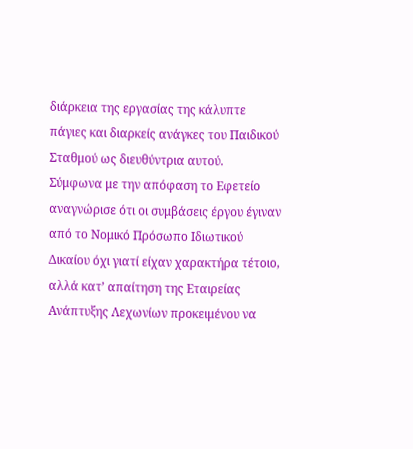διάρκεια της εργασίας της κάλυπτε πάγιες και διαρκείς ανάγκες του Παιδικού Σταθμού ως διευθύντρια αυτού.
Σύμφωνα με την απόφαση το Εφετείο αναγνώρισε ότι οι συμβάσεις έργου έγιναν από το Νομικό Πρόσωπο Ιδιωτικού Δικαίου όχι γιατί είχαν χαρακτήρα τέτοιο, αλλά κατ’ απαίτηση της Εταιρείας Ανάπτυξης Λεχωνίων προκειμένου να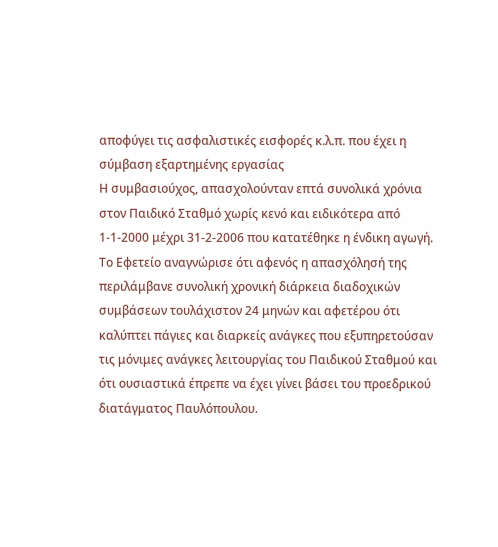αποφύγει τις ασφαλιστικές εισφορές κ.λ.π. που έχει η σύμβαση εξαρτημένης εργασίας
Η συμβασιούχος, απασχολούνταν επτά συνολικά χρόνια στον Παιδικό Σταθμό χωρίς κενό και ειδικότερα από 1-1-2000 μέχρι 31-2-2006 που κατατέθηκε η ένδικη αγωγή.
Το Εφετείο αναγνώρισε ότι αφενός η απασχόλησή της περιλάμβανε συνολική χρονική διάρκεια διαδοχικών συμβάσεων τουλάχιστον 24 μηνών και αφετέρου ότι καλύπτει πάγιες και διαρκείς ανάγκες που εξυπηρετούσαν τις μόνιμες ανάγκες λειτουργίας του Παιδικού Σταθμού και ότι ουσιαστικά έπρεπε να έχει γίνει βάσει του προεδρικού διατάγματος Παυλόπουλου.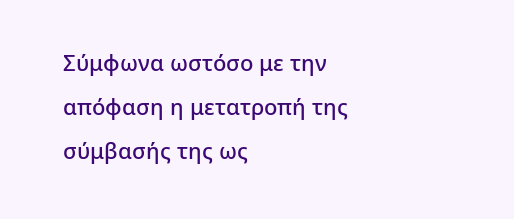Σύμφωνα ωστόσο με την απόφαση η μετατροπή της σύμβασής της ως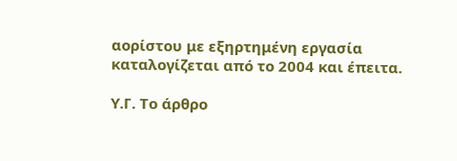αορίστου με εξηρτημένη εργασία καταλογίζεται από το 2004 και έπειτα.

Υ.Γ. Το άρθρο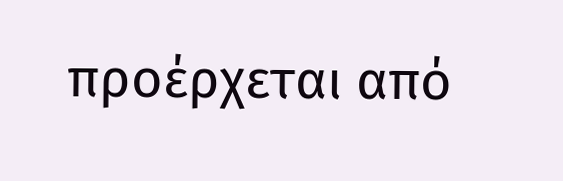προέρχεται από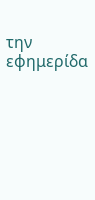την εφημερίδα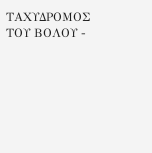ΤΑΧΥΔΡΟΜΟΣ ΤΟΥ ΒΟΛΟΥ -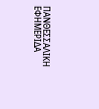ΠΑΝΘΕΣΣΑΛΙΚΗ ΕΦΗΜΕΡΙΔΑ